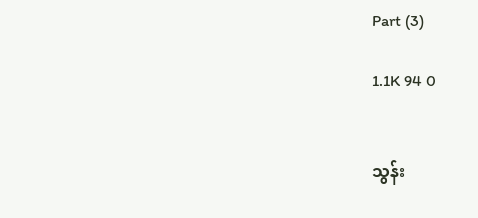Part (3)

1.1K 94 0


သွန်း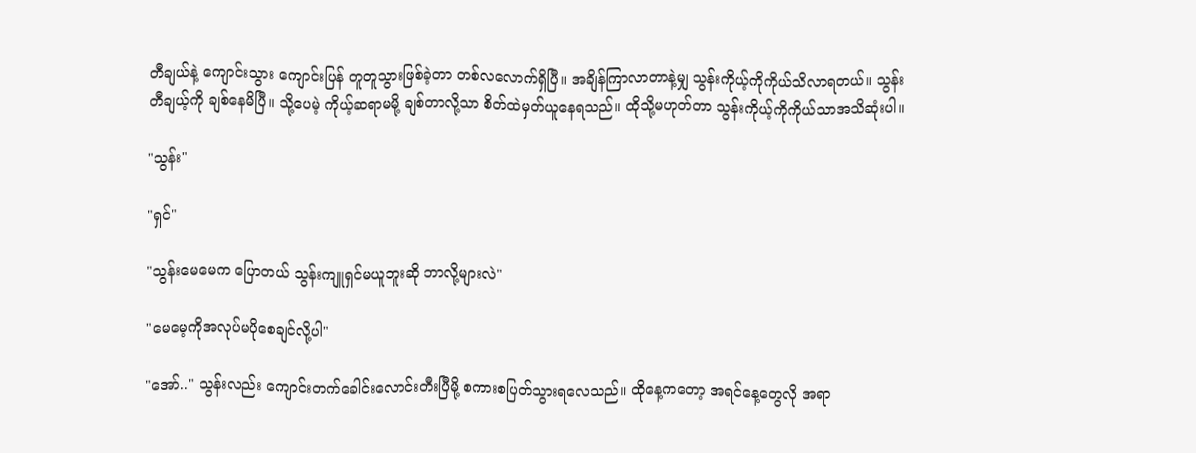တီချယ်နဲ့ ကျောင်းသွား ကျောင်းပြန် တူတူသွားဖြစ်ခဲ့တာ တစ်လလောက်ရှိပြီ။ အချိန်ကြာလာတာနဲ့မျှ သွန်းကိုယ့်ကိုကိုယ်သိလာရတယ်။ သွန်း တီချယ့်ကို ချစ်နေမိပြီ။ သို့ပေမဲ့ ကိုယ့်ဆရာမမို့ ချစ်တာလို့သာ စိတ်ထဲမှတ်ယူနေရသည်။ ထိုသို့မဟုတ်တာ သွန်းကိုယ့်ကိုကိုယ်သာအသိဆုံးပါ။

"သွန်း"

"ရှင်"

"သွန်းမေမေက ပြောတယ် သွန်းကျူရှင်မယူဘူးဆို ဘာလို့များလဲ"

"မေမေ့ကိုအလုပ်မပိုစေချင်လို့ပါ"

"အော်.." သွန်းလည်း ကျောင်းတက်ခေါင်းလောင်းတီးပြီမို့ စကားစပြတ်သွားရလေသည်။ ထိုနေ့ကတော့ အရင်နေ့တွေလို အရာ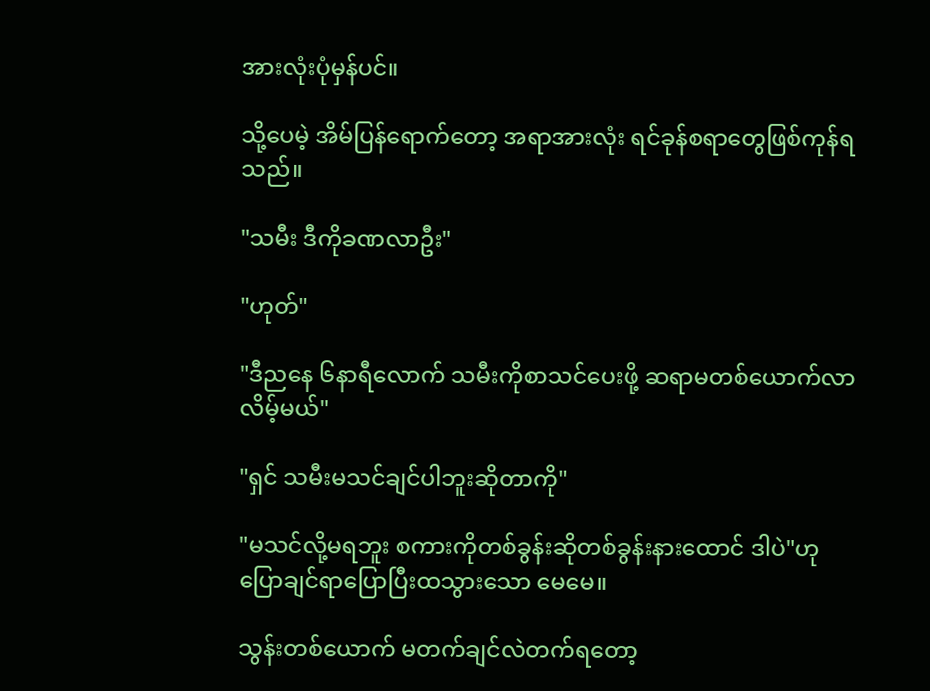အားလုံးပုံမှန်ပင်။

သို့ပေမဲ့ အိမ်ပြန်ရောက်တော့ အရာအားလုံး ရင်ခုန်စရာတွေဖြစ်ကုန်ရသည်။

"သမီး ဒီကိုခဏလာဦး"

"ဟုတ်"

"ဒီညနေ ၆နာရီလောက် သမီးကိုစာသင်ပေးဖို့ ဆရာမတစ်ယောက်လာလိမ့်မယ်"

"ရှင် သမီးမသင်ချင်ပါဘူးဆိုတာကို"

"မသင်လို့မရဘူး စကားကိုတစ်ခွန်းဆိုတစ်ခွန်းနားထောင် ဒါပဲ"ဟုပြောချင်ရာပြောပြီးထသွားသော မေမေ။

သွန်းတစ်ယောက် မတက်ချင်လဲတက်ရတော့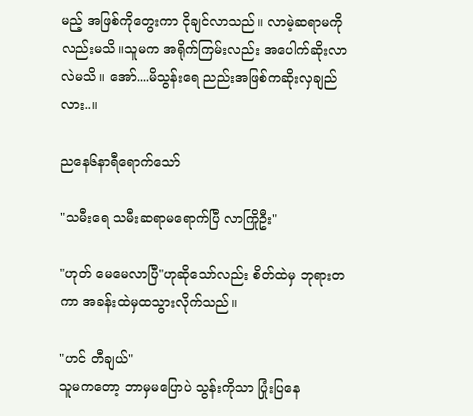မည့် အဖြစ်ကိုတွေးကာ ငိုချင်လာသည်။ လာမဲ့ဆရာမကိုလည်းမသိ။သူမက အရိုက်ကြမ်းလည်း အပေါက်ဆိုးလာလဲမသိ။ အော်....မိသွန်းရေ ညည်းအဖြစ်ကဆိုးလှချည်လား..။

ညနေ၆နာရီရောက်သော်

"သမီးရေ သမီးဆရာမရောက်ပြီ လာကြိုဦး"

"ဟုတ် မေမေလာပြီ"ဟုဆိုသော်လည်း စိတ်ထဲမှ ဘုရားတကာ အခန်းထဲမှထသွားလိုက်သည်။

"ဟင် တီချယ်"
သူမကတော့ ဘာမှမပြောပဲ သွန်းကိုသာ ပြုံးပြနေ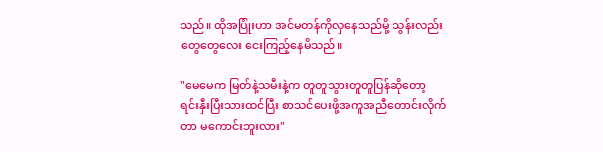သည်။ ထိုအပြုံးဟာ အင်မတန်ကိုလှနေသည်မို့ သွန်းလည်း တွေ‌တွေလေး ငေးကြည့်နေမိသည်။

"မေမေက မြတ်နဲ့သမီးနဲ့က တူတူသွားတူတူပြန်ဆိုတော့ ရင်းနှီးပြီးသားထင်ပြီး စာသင်ပေးဖို့အကူအညီတောင်းလိုက်တာ မကောင်းဘူးလား"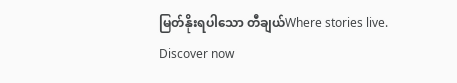မြတ်နိုးရပါသော တီချယ်Where stories live. Discover now